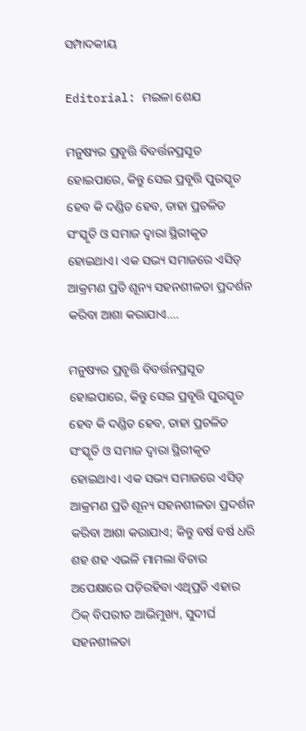ସମ୍ପାଦକୀୟ

Editorial: ମଇଳା ଶେଯ

ମନୁଷ୍ୟର ପ୍ରବୃତ୍ତି ବିବର୍ତ୍ତନପ୍ରସୂତ ହୋଇପାରେ, କିନ୍ତୁ ସେଇ ପ୍ରବୃତ୍ତି ପୁରସ୍କୃତ ହେବ କି ଦଣ୍ଡିତ ହେବ, ତାହା ପ୍ରଚଳିତ ସଂସ୍କୃତି ଓ ସମାଜ ଦ୍ବାରା ସ୍ଥିରୀକୃତ ହୋଇଥାଏ। ଏକ ସଭ୍ୟ ସମାଜରେ ଏସିଡ୍ ଆକ୍ରମଣ ପ୍ରତି ଶୂନ୍ୟ ସହନଶୀଳତା ପ୍ରଦର୍ଶନ କରିବା ଆଶା କରାଯାଏ....

ମନୁଷ୍ୟର ପ୍ରବୃତ୍ତି ବିବର୍ତ୍ତନପ୍ରସୂତ ହୋଇପାରେ, କିନ୍ତୁ ସେଇ ପ୍ରବୃତ୍ତି ପୁରସ୍କୃତ ହେବ କି ଦଣ୍ଡିତ ହେବ, ତାହା ପ୍ରଚଳିତ ସଂସ୍କୃତି ଓ ସମାଜ ଦ୍ବାରା ସ୍ଥିରୀକୃତ ହୋଇଥାଏ। ଏକ ସଭ୍ୟ ସମାଜରେ ଏସିଡ୍ ଆକ୍ରମଣ ପ୍ରତି ଶୂନ୍ୟ ସହନଶୀଳତା ପ୍ରଦର୍ଶନ କରିବା ଆଶା କରାଯାଏ; କିନ୍ତୁ ବର୍ଷ ବର୍ଷ ଧରି ଶହ ଶହ ଏଭଳି ମାମଲା ବିଚାର ଅପେକ୍ଷାରେ ପଡ଼ିରହିବା ଏଥିପ୍ରତି ଏହାର ଠିକ୍ ବିପରୀତ ଆଭିମୁଖ୍ୟ, ସୁଦୀର୍ଘ ସହନଶୀଳତା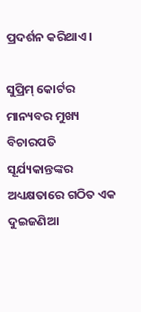ପ୍ରଦର୍ଶନ କରିଥାଏ।

ସୁପ୍ରିମ୍ କୋର୍ଟର ମାନ୍ୟବର ମୁଖ୍ୟ ବିଚାରପତି ସୂର୍ଯ୍ୟକାନ୍ତଙ୍କର ଅଧ୍ୟକ୍ଷତାରେ ଗଠିତ ଏକ ଦୁଇଜଣିଆ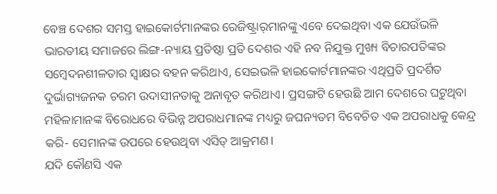ବେଞ୍ଚ ଦେଶର ସମସ୍ତ ହାଇକୋର୍ଟମାନଙ୍କର ରେଜିଷ୍ଟ୍ରାର୍‌ମାନଙ୍କୁ ଏବେ ଦେଇଥିବା ଏକ ଯେଉଁଭଳି ଭାରତୀୟ ସମାଜରେ ଲିଙ୍ଗ-ନ୍ୟାୟ ପ୍ରତିଷ୍ଠା ପ୍ରତି ଦେଶର ଏହି ନବ ନିଯୁକ୍ତ ମୁଖ୍ୟ ବିଚାରପତିଙ୍କର ସମ୍ବେଦନଶୀଳତାର ସ୍ବାକ୍ଷର ବହନ କରିଥାଏ, ସେଇଭଳି ହାଇକୋର୍ଟମାନଙ୍କର ଏଥିପ୍ରତି ପ୍ରଦର୍ଶିତ ଦୁର୍ଭାଗ୍ୟଜନକ ଚରମ ଉଦାସୀନତାକୁ ଅନାବୃତ କରିଥାଏ। ପ୍ରସଙ୍ଗଟି ହେଉଛି ଆମ ଦେଶରେ ଘଟୁଥିବା ମହିଳାମାନଙ୍କ ବିରୋଧରେ ବିଭିନ୍ନ ଅପରାଧମାନଙ୍କ ମଧ୍ୟରୁ ଜଘନ୍ୟତମ ବିବେଚିତ ଏକ ଅପରାଧକୁ କେନ୍ଦ୍ର କରି- ସେମାନଙ୍କ ଉପରେ ହେଉଥିବା ଏସିଡ୍ ଆକ୍ରମଣ।
ଯଦି କୌଣସି ଏକ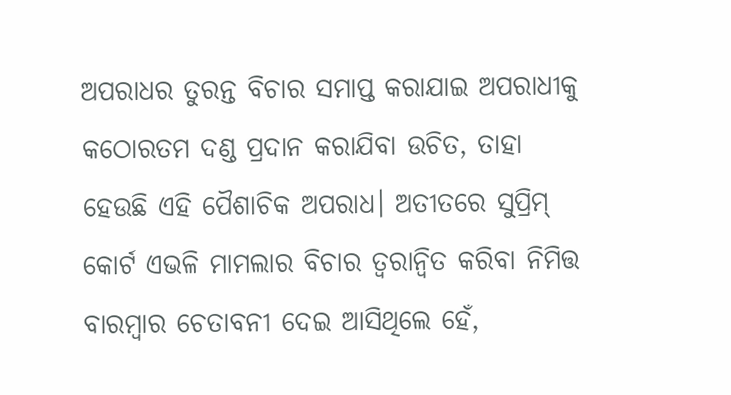ଅପରାଧର ତୁରନ୍ତ ବିଚାର ସମାପ୍ତ କରାଯାଇ ଅପରାଧୀକୁ କଠୋରତମ ଦଣ୍ଡ ପ୍ରଦାନ କରାଯିବା ଉଚିତ, ତାହା ହେଉଛି ଏହି ପୈଶାଚିକ ଅପରାଧ। ଅତୀତରେ ସୁପ୍ରିମ୍ କୋର୍ଟ ଏଭଳି ମାମଲାର ବିଚାର ତ୍ବରାନ୍ବିତ କରିବା ନିମିତ୍ତ ବାରମ୍ବାର ଚେତାବନୀ ଦେଇ ଆସିଥିଲେ ହେଁ,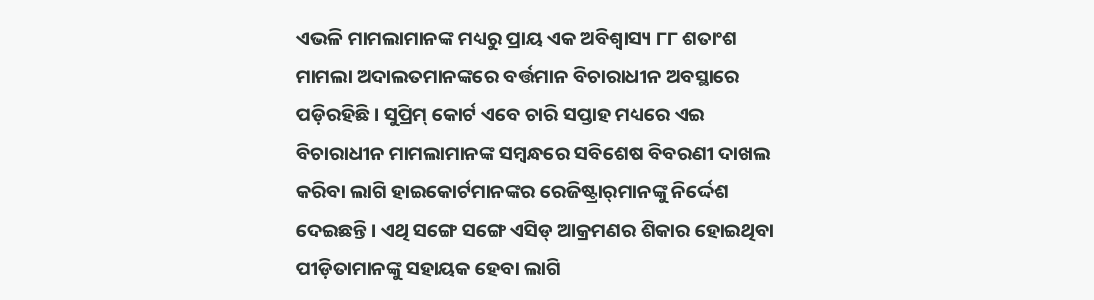ଏଭଳି ମାମଲାମାନଙ୍କ ମଧ୍ୟରୁ ପ୍ରାୟ ଏକ ଅବିଶ୍ବାସ୍ୟ ୮୮ ଶତାଂଶ ମାମଲା ଅଦାଲତମାନଙ୍କରେ ବର୍ତ୍ତମାନ ବିଚାରାଧୀନ ଅବସ୍ଥାରେ ପଡ଼ିରହିଛି। ସୁପ୍ରିମ୍ କୋର୍ଟ ଏବେ ଚାରି ସପ୍ତାହ ମଧ୍ୟରେ ଏଇ ବିଚାରାଧୀନ ମାମଲାମାନଙ୍କ ସମ୍ବନ୍ଧରେ ସବିଶେଷ ବିବରଣୀ ଦାଖଲ କରିବା ଲାଗି ହାଇକୋର୍ଟମାନଙ୍କର ରେଜିଷ୍ଟ୍ରାର୍‌ମାନଙ୍କୁ ନିର୍ଦ୍ଦେଶ ଦେଇଛନ୍ତି। ଏଥି ସଙ୍ଗେ ସଙ୍ଗେ ଏସିଡ୍ ଆକ୍ରମଣର ଶିକାର ହୋଇଥିବା ପୀଡ଼ିତାମାନଙ୍କୁ ସହାୟକ ହେବା ଲାଗି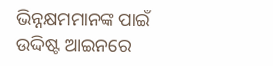ଭିନ୍ନକ୍ଷମମାନଙ୍କ ପାଇଁ ଉଦ୍ଦିଷ୍ଟ ଆଇନରେ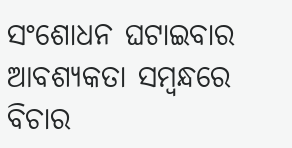ସଂଶୋଧନ ଘଟାଇବାର ଆବଶ୍ୟକତା ସମ୍ବନ୍ଧରେ ବିଚାର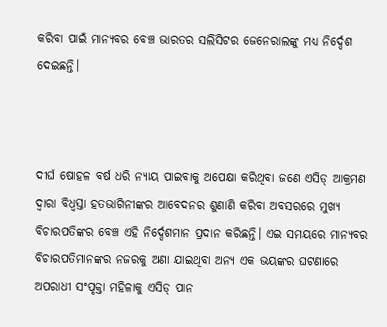କରିବା ପାଇଁ ମାନ୍ୟବର ବେଞ୍ଚ ଭାରତର ସଲିସିଟର ଜେନେରାଲଙ୍କୁ ମଧ୍ୟ ନିର୍ଦ୍ଦେଶ ଦେଇଛନ୍ତି।



ଦୀର୍ଘ ଷୋହଳ ବର୍ଷ ଧରି ନ୍ୟାୟ ପାଇବାକୁ ଅପେକ୍ଷା କରିଥିବା ଜଣେ ଏସିଡ୍ ଆକ୍ରମଣ ଦ୍ବାରା ବିଧ୍ବସ୍ତା ହତଭାଗିନୀଙ୍କର ଆବେଦନର ଶୁଣାଣି କରିବା ଅବସରରେ ମୁଖ୍ୟ ବିଚାରପତିଙ୍କର ବେଞ୍ଚ ଏହି ନିର୍ଦ୍ଦେଶମାନ ପ୍ରଦାନ କରିଛନ୍ତି। ଏଇ ସମୟରେ ମାନ୍ୟବର ବିଚାରପତିମାନଙ୍କର ନଜରକୁ ଅଣା ଯାଇଥିବା ଅନ୍ୟ ଏକ ଭୟଙ୍କର ଘଟଣାରେ ଅପରାଧୀ ସଂପୃକ୍ତା ମହିଳାକୁ ଏସିଡ୍ ପାନ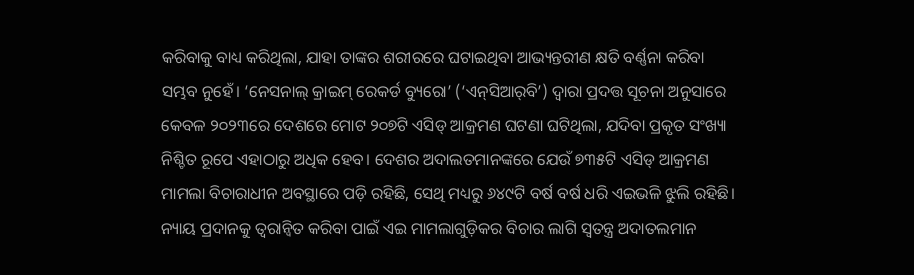କରିବାକୁ ବାଧ୍ୟ କରିଥିଲା, ଯାହା ତାଙ୍କର ଶରୀରରେ ଘଟାଇଥିବା ଆଭ୍ୟନ୍ତରୀଣ କ୍ଷତି ବର୍ଣ୍ଣନା କରିବା ସମ୍ଭବ ନୁହେଁ। ‘ନେସନାଲ୍ କ୍ରାଇମ୍ ରେକର୍ଡ ବ୍ୟୁରୋ’ (‘ଏନ୍‌ସିଆର୍‌ବି’) ଦ୍ବାରା ପ୍ରଦତ୍ତ ସୂଚନା ଅନୁସାରେ କେବଳ ୨୦୨୩ରେ ଦେଶରେ ମୋଟ ୨୦୭ଟି ଏସିଡ୍ ଆକ୍ରମଣ ଘଟଣା ଘଟିଥିଲା, ଯଦିବା ପ୍ରକୃତ ସଂଖ୍ୟା ନିଶ୍ଚିତ ରୂପେ ଏହାଠାରୁ ଅଧିକ ହେବ। ଦେଶର ଅଦାଲତମାନଙ୍କରେ ଯେଉଁ ୭୩୫ଟି ଏସିଡ୍ ଆକ୍ରମଣ ମାମଲା ବିଚାରାଧୀନ ଅବସ୍ଥାରେ ପଡ଼ି ରହିଛି, ସେଥି ମଧ୍ୟରୁ ୬୪୯ଟି ବର୍ଷ ବର୍ଷ ଧରି ଏଇଭଳି ଝୁଲି ରହିଛି। ନ୍ୟାୟ ପ୍ରଦାନକୁ ତ୍ବରାନ୍ବିତ କରିବା ପାଇଁ ଏଇ ମାମଲାଗୁଡ଼ିକର ବିଚାର ଲାଗି ସ୍ବତନ୍ତ୍ର ଅଦାତଲମାନ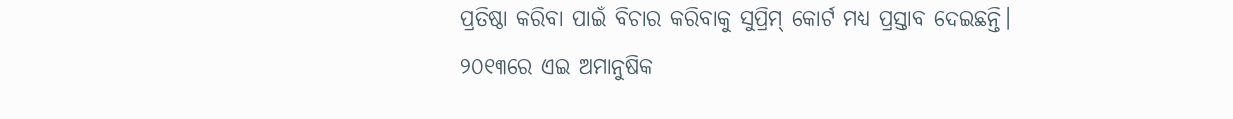ପ୍ରତିଷ୍ଠା କରିବା ପାଇଁ ବିଚାର କରିବାକୁ ସୁପ୍ରିମ୍ କୋର୍ଟ ମଧ୍ୟ ପ୍ରସ୍ତାବ ଦେଇଛନ୍ତି।
୨୦୧୩ରେ ଏଇ ଅମାନୁଷିକ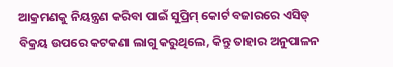ଆକ୍ରମଣକୁ ନିୟନ୍ତ୍ରଣ କରିବା ପାଇଁ ସୁପ୍ରିମ୍ କୋର୍ଟ ବଜାରରେ ଏସିଡ୍ ବିକ୍ରୟ ଉପରେ କଟକଣା ଲାଗୁ କରୁଥିଲେ, କିନ୍ତୁ ତାହାର ଅନୁପାଳନ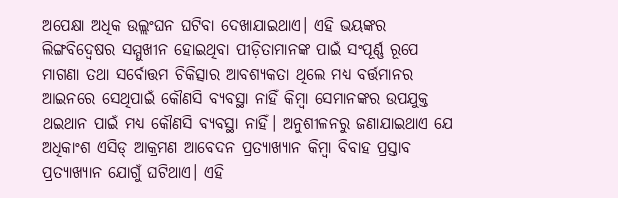ଅପେକ୍ଷା ଅଧିକ ଉଲ୍ଲଂଘନ ଘଟିବା ଦେଖାଯାଇଥାଏ। ଏହି ଭୟଙ୍କର ଲିଙ୍ଗବିଦ୍ବେଷର ସମ୍ମୁଖୀନ ହୋଇଥିବା ପୀଡ଼ିତାମାନଙ୍କ ପାଇଁ ସଂପୂର୍ଣ୍ଣ ରୂପେ ମାଗଣା ତଥା ସର୍ବୋତ୍ତମ ଚିକିତ୍ସାର ଆବଶ୍ୟକତା ଥିଲେ ମଧ୍ୟ ବର୍ତ୍ତମାନର ଆଇନରେ ସେଥିପାଇଁ କୌଣସି ବ୍ୟବସ୍ଥା ନାହିଁ କିମ୍ବା ସେମାନଙ୍କର ଉପଯୁକ୍ତ ଥଇଥାନ ପାଇଁ ମଧ୍ୟ କୌଣସି ବ୍ୟବସ୍ଥା ନାହିଁ। ଅନୁଶୀଳନରୁ ଜଣାଯାଇଥାଏ ଯେ ଅଧିକାଂଶ ଏସିଡ୍ ଆକ୍ରମଣ ଆବେଦନ ପ୍ରତ୍ୟାଖ୍ୟାନ କିମ୍ବା ବିବାହ ପ୍ରସ୍ତାବ ପ୍ରତ୍ୟାଖ୍ୟାନ ଯୋଗୁଁ ଘଟିଥାଏ। ଏହି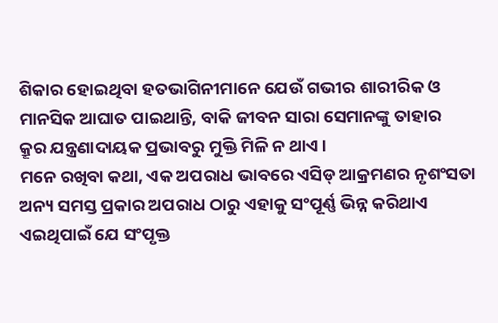ଶିକାର ହୋଇଥିବା ହତଭାଗିନୀମାନେ ଯେଉଁ ଗଭୀର ଶାରୀରିକ ଓ ମାନସିକ ଆଘାତ ପାଇଥାନ୍ତି, ବାକି ଜୀବନ ସାରା ସେମାନଙ୍କୁ ତାହାର କ୍ରୂର ‌ଯନ୍ତ୍ରଣାଦାୟକ ପ୍ରଭାବରୁ ମୁକ୍ତି ମିଳି ନ ଥାଏ।
ମନେ ରଖିବା କଥା, ଏକ ଅପରାଧ ଭାବରେ ଏସିଡ୍ ଆକ୍ରମଣର ନୃଶଂସତା ଅନ୍ୟ ସମସ୍ତ ପ୍ରକାର ଅପରାଧ ଠାରୁ ଏହାକୁ ସଂପୂର୍ଣ୍ଣ ଭିନ୍ନ କରିଥାଏ ଏଇଥିପାଇଁ ଯେ ସଂପୃକ୍ତ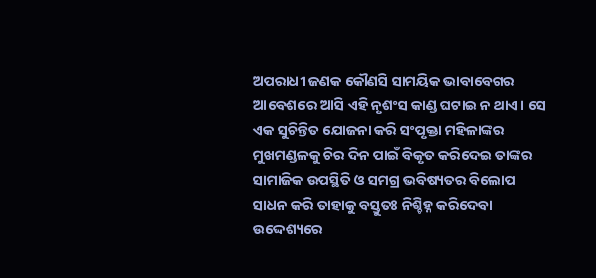ଅପରାଧୀ ଜଣକ କୌଣସି ସାମୟିକ ଭାବାବେଗର ଆବେଶରେ ଆସି ଏହି ନୃଶଂସ କାଣ୍ଡ ଘଟାଇ ନ ଥାଏ। ସେ ଏକ ସୁଚିନ୍ତିତ ଯୋଜନା କରି ସଂପୃକ୍ତା ମହିଳାଙ୍କର ମୁଖମଣ୍ଡଳକୁ ଚିର ଦିନ ପାଇଁ ବିକୃତ କରିଦେଇ ତାଙ୍କର ସାମାଜିକ ଉପସ୍ଥିତି ଓ ସମଗ୍ର ଭବି‌ଷ୍ୟତର ବିଲୋପ ସାଧନ କରି ତାହାକୁ ବସ୍ତୁତଃ ନିଶ୍ଚିହ୍ନ କରିଦେବା ଉଦ୍ଦେଶ୍ୟରେ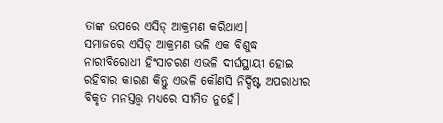ତାଙ୍କ ଉପରେ ଏସିଡ୍ ଆକ୍ରମଣ କରିଥାଏ।
ସମାଜରେ ଏସିଡ୍ ଆକ୍ରମଣ ଭଳି ଏକ ବିଶୁଦ୍ଧ ନାରୀବିରୋଧୀ ହିଂସାଚରଣ ଏଭଳି ଦୀର୍ଘସ୍ଥାୟୀ ହୋଇ ରହିବାର କାରଣ କିନ୍ତୁ ଏଭଳି କୌଣସି ନିର୍ଦ୍ଦିଷ୍ଟ ଅପରାଧୀର ବିକୃତ ମନସ୍ତତ୍ତ୍ବ ମଧ୍ୟରେ ସୀମିତ ନୁହେଁ।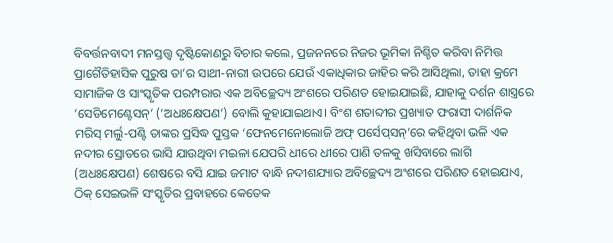ବିବର୍ତ୍ତନବାଦୀ ମନସ୍ତତ୍ତ୍ବ ଦୃଷ୍ଟିକୋଣରୁ ବିଚାର କଲେ, ପ୍ରଜନନରେ ନିଜର ଭୂମିକା ନିଶ୍ଚିତ କରିବା ନିମିତ୍ତ ପ୍ରାଗୈତିହାସିକ ପୁରୁଷ ତା’ର ସାଥୀ-ନାରୀ ଉପରେ ଯେଉଁ ଏକାଧିକାର ଜାହିର କରି ଆସିଥିଲା, ତାହା କ୍ରମେ ସାମାଜିକ ଓ ସାଂସ୍କୃତିକ ପରମ୍ପରାର ଏକ ଅବିଚ୍ଛେଦ୍ୟ ଅଂଶରେ ପରିଣତ ହୋଇଯାଇଛି, ଯାହାକୁ ଦର୍ଶନ ଶାସ୍ତ୍ରରେ ‘ସେଡିମେଣ୍ଟେସନ୍’ (‘ଅଧଃକ୍ଷେପଣ’) ବୋଲି କୁହାଯାଇଥାଏ। ବିଂଶ ଶତାବ୍ଦୀର ପ୍ରଖ୍ୟାତ ଫରାସୀ ଦାର୍ଶନିକ ମରିସ୍ ମର୍ଲୁ-ପଣ୍ଟି ତାଙ୍କର ପ୍ରସିଦ୍ଧ ପୁସ୍ତକ ‘ଫେନମେନୋଲୋଜି ଅଫ୍ ‌ପର୍ସେପ୍‌ସନ୍’ରେ କହିଥିବା ଭଳି ଏକ ନଦୀର ସ୍ରୋତରେ ଭାସି ଯାଉଥିବା ମଇଳା ଯେପରି ଧୀରେ ଧୀରେ ପାଣି ତଳକୁ ଖସିବାରେ ଲାଗି (ଅଧଃକ୍ଷେପଣ) ଶେଷରେ ବସି ଯାଇ ଜମାଟ ବାନ୍ଧି ନଦୀଶଯ୍ୟାର ଅବିଚ୍ଛେଦ୍ୟ ଅଂଶରେ ପରିଣତ ହୋଇଯାଏ, ଠିକ୍ ସେଇଭଳି ସଂସ୍କୃତିର ପ୍ରବାହରେ କେତେକ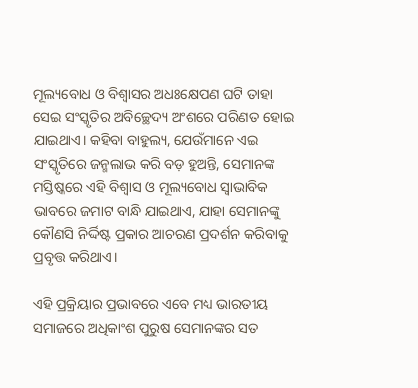ମୂଲ୍ୟବୋଧ ଓ ବିଶ୍ବାସର ଅଧଃକ୍ଷେପଣ ଘଟି ତାହା ସେଇ ସଂସ୍କୃତିର ଅବିଚ୍ଛେଦ୍ୟ ଅଂଶରେ ପରିଣତ ହୋଇ ଯାଇଥାଏ। କହିବା ବାହୁଲ୍ୟ, ଯେଉଁମାନେ ଏଇ ସଂସ୍କୃତିରେ ଜନ୍ମଲାଭ କରି ବଡ଼ ହୁଅନ୍ତି, ସେମାନଙ୍କ ମସ୍ତିଷ୍କରେ ଏହି ବିଶ୍ବାସ ଓ ମୂଲ୍ୟବୋଧ ସ୍ବାଭାବିକ ଭାବରେ ଜମାଟ ବାନ୍ଧି ଯାଇଥାଏ, ଯାହା ସେମାନଙ୍କୁ କୌଣସି ନିର୍ଦ୍ଦିଷ୍ଟ ପ୍ରକାର ଆଚରଣ ପ୍ରଦର୍ଶନ କରିବାକୁ ପ୍ରବୃତ୍ତ କରିଥାଏ।

ଏହି ପ୍ରକ୍ରିୟାର ପ୍ରଭାବରେ ଏବେ ମଧ୍ୟ ଭାରତୀୟ ସମାଜରେ ଅଧିକାଂଶ ପୁରୁଷ ସେମାନଙ୍କର ସତ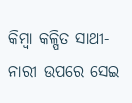କିମ୍ବା କଳ୍ପିତ ସାଥୀ-ନାରୀ ଉପରେ ସେଇ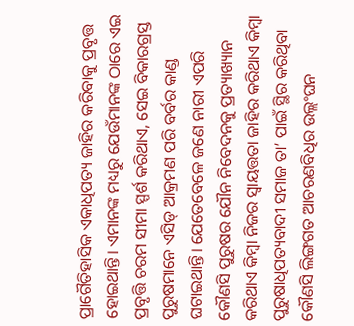ପ୍ରାଗୈତିହାସିକ ଏକାଧିପତ୍ୟ ଜାହିର କରିବାକୁ ପ୍ରବୃତ୍ତ ହୋଇଥାନ୍ତି। ଏମାନଙ୍କ ମଧ୍ୟରୁ ଯେଉଁମାନଙ୍କ ଠାରେ ଏଇ ପ୍ରବୃତ୍ତି ଚରମ ସୀମା ସ୍ପର୍ଶ କରିଥାଏ, ସେଇ ବିକାରଗ୍ରସ୍ତ ପୁରୁଷମାନେ ଏସିଡ୍ ଆକ୍ରମଣ ପରି ବର୍ବର କାଣ୍ଡ ଘଟାଇଥାନ୍ତି। ଯେତେବେଳେ ଜଣେ ନାରୀ ଏପରି କୌଣସି ପୁରୁଷର ଯୌନ ନିବେଦନକୁ ପ୍ରତ୍ୟାଖ୍ୟାନ କରିଥାଏ କିମ୍ବା ନିଜର ସ୍ବାୟତ୍ତତା ଜାହିର କରିଥାଏ କିମ୍ବା ପୁରୁଷାଧିପତ୍ୟବାଦୀ ସମାଜ ତା’ ପାଇଁ ସ୍ଥିର କରିଥିବା କୌଣସି ଲିଙ୍ଗଗତ ଆଚରଣବିଧିର ଉଲ୍ଲଂଘନ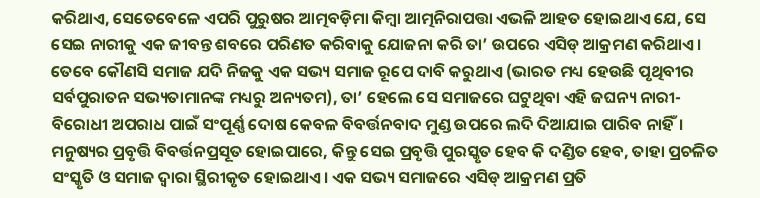କରିଥାଏ, ସେତେବେଳେ ଏପରି ପୁରୁଷର ଆତ୍ମବଡ଼ିମା କିମ୍ବା ଆତ୍ମନିରାପତ୍ତା ଏଭଳି ଆହତ ହୋଇଥାଏ ଯେ, ସେ ସେଇ ନାରୀକୁ ଏକ ଜୀବନ୍ତ ଶବରେ ପରିଣତ କରିବାକୁ ଯୋଜନା କରି ତା’ ଉପରେ ଏସିଡ୍ ଆକ୍ରମଣ କରିଥାଏ।
ତେବେ କୌଣସି ସମାଜ ଯଦି ନିଜକୁ ଏକ ସଭ୍ୟ ସମାଜ ରୂପେ ଦାବି କରୁଥାଏ (ଭାରତ ମଧ୍ୟ ହେଉଛି ପୃଥିବୀର ସର୍ବପୁରାତନ ସଭ୍ୟତାମାନଙ୍କ ମଧ୍ୟରୁ ଅନ୍ୟତମ), ତା’ ହେଲେ ସେ ସମାଜରେ ଘଟୁଥିବା ଏହି ଜଘନ୍ୟ ନାରୀ-ବିରୋଧୀ ଅପରାଧ ପାଇଁ ସଂପୂର୍ଣ୍ଣ ଦୋଷ କେବଳ ବିବର୍ତ୍ତନବାଦ ମୁଣ୍ଡ ଉପରେ ଲଦି ଦିଆଯାଇ ପାରିବ ନାହିଁ। ମନୁଷ୍ୟର ପ୍ରବୃତ୍ତି ବିବର୍ତ୍ତନପ୍ରସୂତ ହୋଇପାରେ, କିନ୍ତୁ ସେଇ ପ୍ରବୃତ୍ତି ପୁରସ୍କୃତ ହେବ କି ଦଣ୍ଡିତ ହେବ, ତାହା ପ୍ରଚଳିତ ସଂସ୍କୃତି ଓ ସମାଜ ଦ୍ବାରା ସ୍ଥିରୀକୃତ ହୋଇଥାଏ। ଏକ ସଭ୍ୟ ସମାଜରେ ଏସିଡ୍ ଆକ୍ରମଣ ପ୍ରତି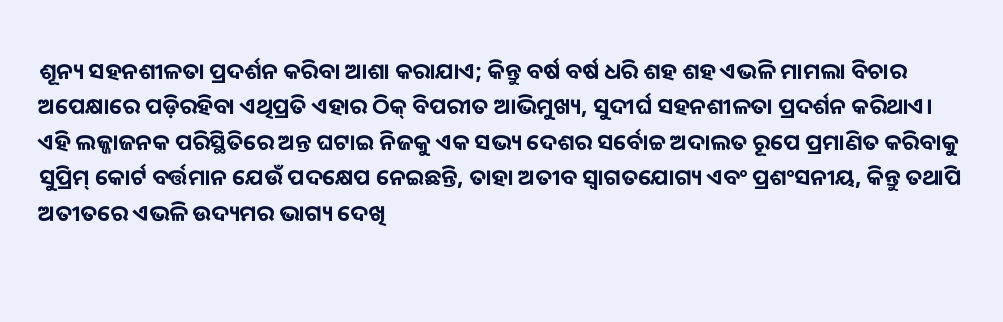ଶୂନ୍ୟ ସହନଶୀଳତା ପ୍ରଦର୍ଶନ କରିବା ଆଶା କରାଯାଏ; କିନ୍ତୁ ବର୍ଷ ବର୍ଷ ଧରି ଶହ ଶହ ଏଭଳି ମାମଲା ବିଚାର ଅପେକ୍ଷାରେ ପଡ଼ିରହିବା ଏଥିପ୍ରତି ଏହାର ଠିକ୍ ବିପରୀତ ଆଭିମୁଖ୍ୟ, ସୁଦୀର୍ଘ ସହନଶୀଳତା ପ୍ରଦର୍ଶନ କରିଥାଏ। ଏହି ଲଜ୍ଜାଜନକ ପରିସ୍ଥିତିରେ ଅନ୍ତ ଘଟାଇ ନିଜକୁ ଏକ ସଭ୍ୟ ଦେଶର ସର୍ବୋଚ୍ଚ ଅଦାଲତ ରୂପେ ପ୍ରମାଣିତ କରିବାକୁ ସୁପ୍ରିମ୍ କୋର୍ଟ ବର୍ତ୍ତମାନ ଯେଉଁ ପଦକ୍ଷେପ ନେଇଛନ୍ତି, ତାହା ଅତୀବ ସ୍ବାଗତଯୋଗ୍ୟ ଏବଂ ପ୍ରଶଂସନୀୟ, କିନ୍ତୁ ତଥାପି ଅତୀତରେ ଏଭଳି ଉଦ୍ୟମର ଭାଗ୍ୟ ଦେଖି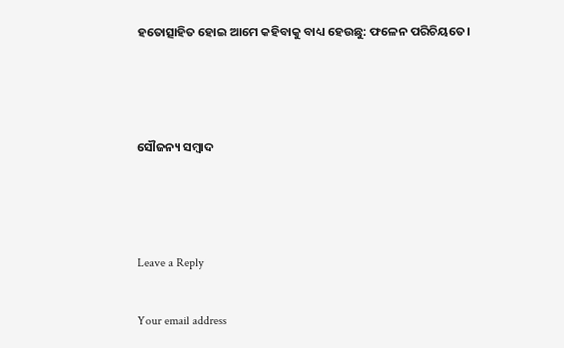ହତୋତ୍ସାହିତ ହୋଇ ଆମେ କହିବାକୁ ବାଧ୍ୟ ହେଉଛୁ: ଫଳେନ ପରିଚିୟତେ।



ସୌଜନ୍ୟ ସମ୍ବାଦ



Leave a Reply

Your email address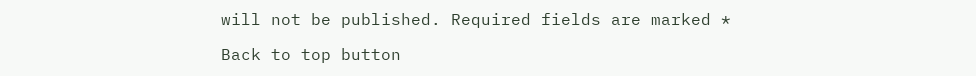will not be published. Required fields are marked *

Back to top button